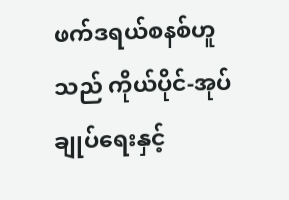ဖက်ဒရယ်စနစ်ဟူသည် ကိုယ်ပိုင်-အုပ်ချုပ်ရေးနှင့်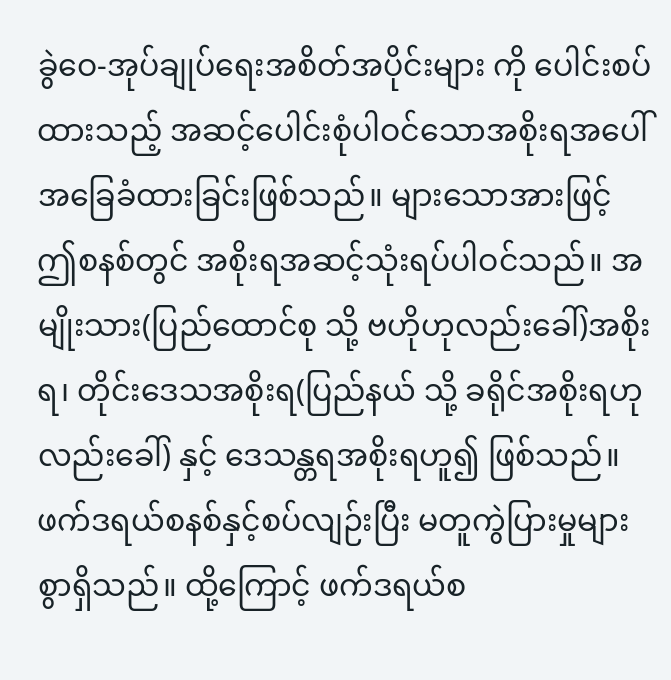ခွဲဝေ-အုပ်ချုပ်ရေးအစိတ်အပိုင်းများ ကို ပေါင်းစပ်ထားသည့် အဆင့်ပေါင်းစုံပါဝင်သောအစိုးရအပေါ် အခြေခံထားခြင်းဖြစ်သည်။ များသောအားဖြင့် ဤစနစ်တွင် အစိုးရအဆင့်သုံးရပ်ပါဝင်သည်။ အမျိုးသား(ပြည်ထောင်စု သို့ ဗဟိုဟုလည်းခေါ်)အစိုးရ၊ တိုင်းဒေသအစိုးရ(ပြည်နယ် သို့ ခရိုင်အစိုးရဟုလည်းခေါ်) နှင့် ဒေသန္တရအစိုးရဟူ၍ ဖြစ်သည်။
ဖက်ဒရယ်စနစ်နှင့်စပ်လျဉ်းပြီး မတူကွဲပြားမှုများစွာရှိသည်။ ထို့ကြောင့် ဖက်ဒရယ်စ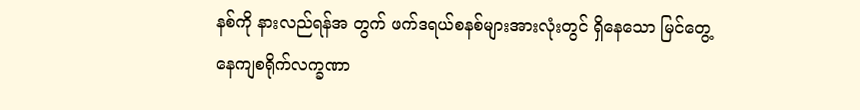နစ်ကို နားလည်ရန်အ တွက် ဖက်ဒရယ်စနစ်များအားလုံးတွင် ရှိနေသော မြင်တွေ့နေကျစရိုက်လက္ခဏာ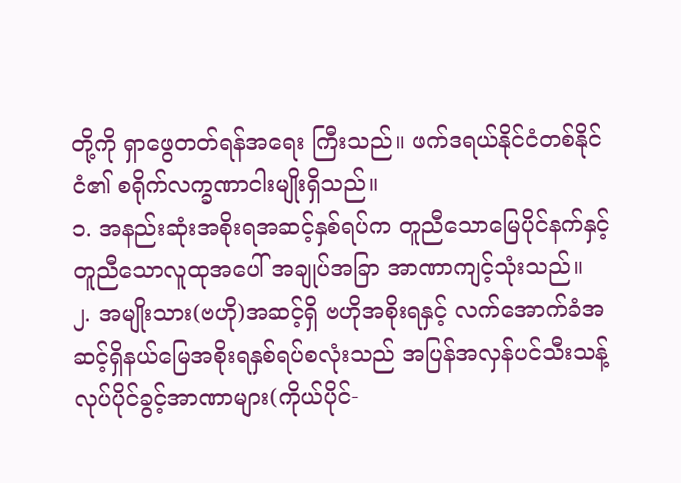တို့ကို ရှာဖွေတတ်ရန်အရေး ကြီးသည်။ ဖက်ဒရယ်နိုင်ငံတစ်နိုင်ငံ၏ စရိုက်လက္ခဏာငါးမျိုးရှိသည်။
၁. အနည်းဆုံးအစိုးရအဆင့်နှစ်ရပ်က တူညီသောမြေပိုင်နက်နှင့် တူညီသောလူထုအပေါ် အချုပ်အခြာ အာဏာကျင့်သုံးသည်။
၂. အမျိုးသား(ဗဟို)အဆင့်ရှိ ဗဟိုအစိုးရနှင့် လက်အောက်ခံအဆင့်ရှိနယ်မြေအစိုးရနှစ်ရပ်စလုံးသည် အပြန်အလှန်ပင်သီးသန့်လုပ်ပိုင်ခွင့်အာဏာများ(ကိုယ်ပိုင်-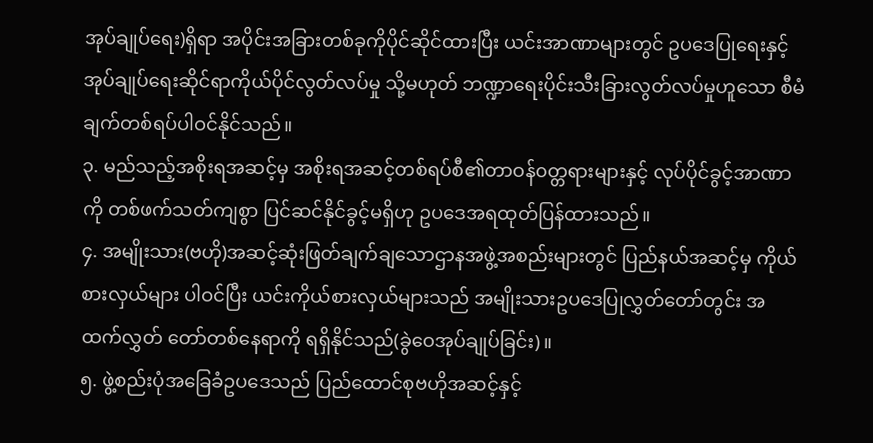အုပ်ချုပ်ရေး)ရှိရာ အပိုင်းအခြားတစ်ခုကိုပိုင်ဆိုင်ထားပြီး ယင်းအာဏာများတွင် ဥပဒေပြုရေးနှင့် အုပ်ချုပ်ရေးဆိုင်ရာကိုယ်ပိုင်လွတ်လပ်မှု သို့မဟုတ် ဘဏ္ဍာရေးပိုင်းသီးခြားလွတ်လပ်မှုဟူသော စီမံချက်တစ်ရပ်ပါဝင်နိုင်သည်။
၃. မည်သည့်အစိုးရအဆင့်မှ အစိုးရအဆင့်တစ်ရပ်စီ၏တာဝန်၀တ္တရားများနှင့် လုပ်ပိုင်ခွင့်အာဏာကို တစ်ဖက်သတ်ကျစွာ ပြင်ဆင်နိုင်ခွင့်မရှိဟု ဥပဒေအရထုတ်ပြန်ထားသည်။
၄. အမျိုးသား(ဗဟို)အဆင့်ဆုံးဖြတ်ချက်ချသောဌာနအဖွဲ့အစည်းများတွင် ပြည်နယ်အဆင့်မှ ကိုယ်စားလှယ်များ ပါဝင်ပြီး ယင်းကိုယ်စားလှယ်များသည် အမျိုးသားဥပဒေပြုလွှတ်တော်တွင်း အထက်လွှတ် တော်တစ်နေရာကို ရရှိနိုင်သည်(ခွဲဝေအုပ်ချုပ်ခြင်း)။
၅. ဖွဲ့စည်းပုံအခြေခံဥပဒေသည် ပြည်ထောင်စုဗဟိုအဆင့်နှင့်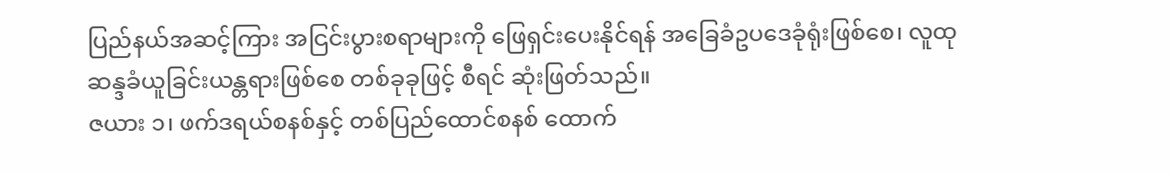ပြည်နယ်အဆင့်ကြား အငြင်းပွားစရာများကို ဖြေရှင်းပေးနိုင်ရန် အခြေခံဥပဒေခုံရုံးဖြစ်စေ၊ လူထုဆန္ဒခံယူခြင်းယန္တရားဖြစ်စေ တစ်ခုခုဖြင့် စီရင် ဆုံးဖြတ်သည်။
ဇယား ၁၊ ဖက်ဒရယ်စနစ်နှင့် တစ်ပြည်ထောင်စနစ် ထောက်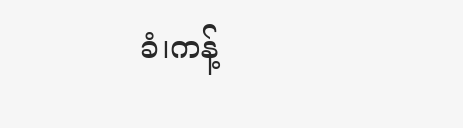ခံ၊ကန့်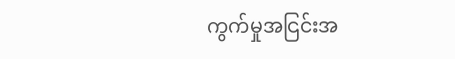ကွက်မှုအငြင်းအ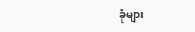ခုံများ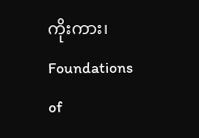ကိုးကား၊ Foundations of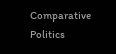Comparative Politics